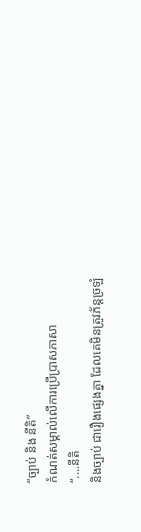“ច្បាប់ និង នីតិ”
កំណត់សម្គាល់លើការប្រើប្រាសភាសា
“....នីតិ
និងច្បាប់ ជារឿងផ្សេងគ្នា ដែលគេមិនត្រូវភ័ន្តច្រឡំ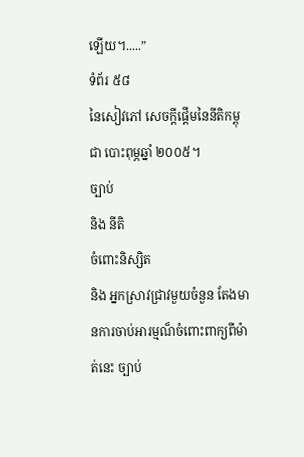ឡើយ។.....”
ទំព័រ ៥៨
នៃសៀវភៅ សេចក្តីផ្តើមនៃនីតិកម្ពុជា បោះពុម្ភឆ្នាំ ២០០៥។
ច្បាប់
និង នីតិ
ចំពោះនិស្សិត
និង អ្នកស្រាវជ្រាវមួយចំនួន តែងមានការចាប់អារម្មណ៏ចំពោះពាក្យពីម៉ាត់នេះ ច្បាប់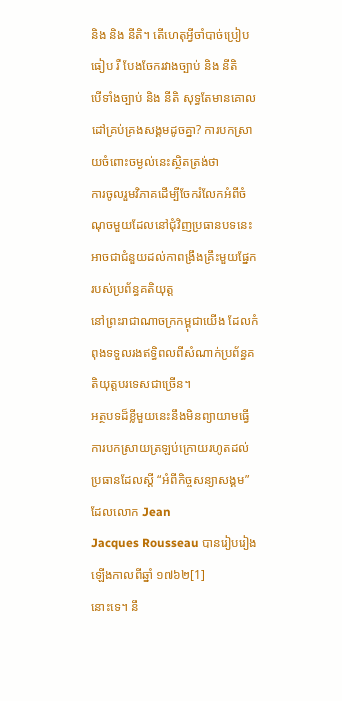និង និង នីតិ។ តើហេតុអ្វីចាំបាច់ប្រៀបធៀប រឺ បែងចែករវាងច្បាប់ និង នីតិ
បើទាំងច្បាប់ និង នីតិ សុទ្ធតែមានគោលដៅគ្រប់គ្រងសង្គមដូចគ្នា? ការបកស្រាយចំពោះចម្ងល់នេះស្ថិតត្រង់ថា
ការចូលរួមវិភាគដើម្បីចែករំលែកអំពីចំណុចមួយដែលនៅជុំវិញប្រធានបទនេះ អាចជាជំនួយដល់កាពង្រឹងគ្រឹះមួយផ្នែករបស់ប្រព័ន្ធគតិយុត្ត
នៅព្រះរាជាណាចក្រកម្ពុជាយើង ដែលកំពុងទទួលរងឥទ្ធិពលពីសំណាក់ប្រព័ន្ធគតិយុត្តបរទេសជាច្រើន។
អត្ថបទដ៏ខ្លីមួយនេះនឹងមិនព្យាយាមធ្វើការបកស្រាយត្រឡប់ក្រោយរហូតដល់ប្រធានដែលស្តី “អំពីកិច្ចសន្យាសង្គម”
ដែលលោក Jean
Jacques Rousseau បានរៀបរៀងឡើងកាលពីឆ្នាំ ១៧៦២[1]
នោះទេ។ នឹ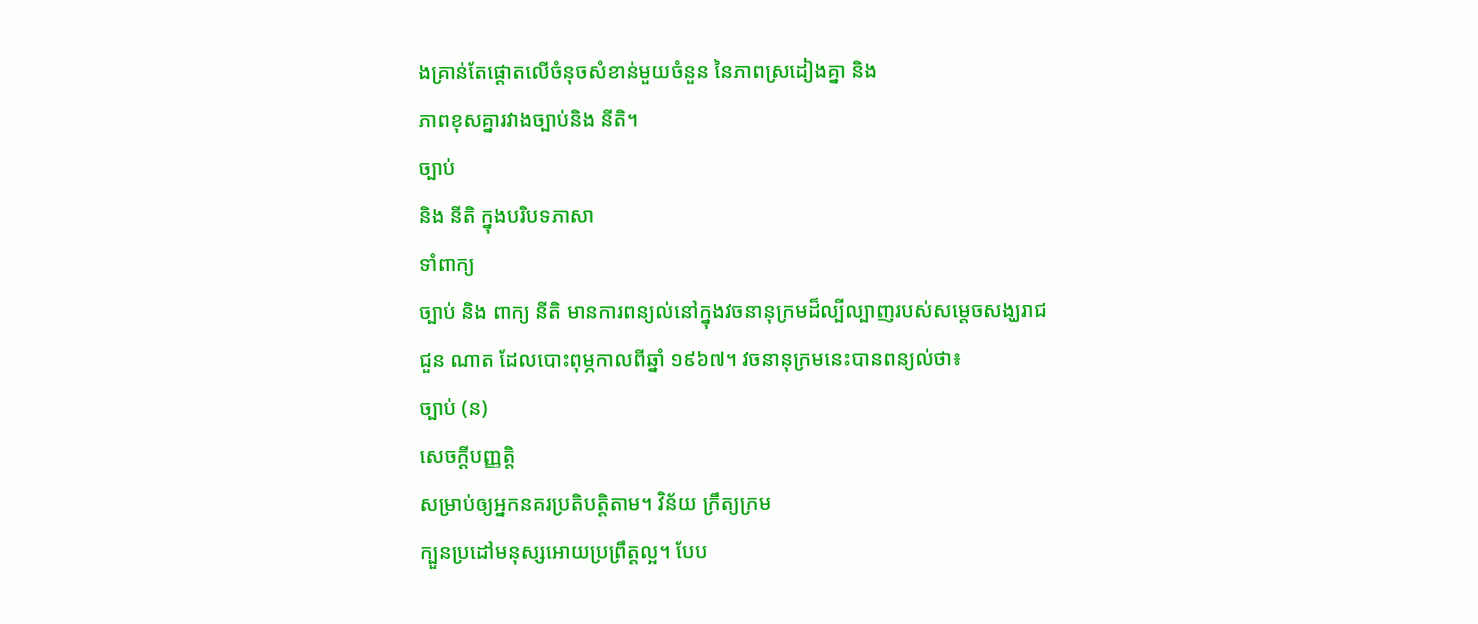ងគ្រាន់តែផ្តោតលើចំនុចសំខាន់មួយចំនួន នៃភាពស្រដៀងគ្នា និង
ភាពខុសគ្នារវាងច្បាប់និង នីតិ។
ច្បាប់
និង នីតិ ក្នុងបរិបទភាសា
ទាំពាក្យ
ច្បាប់ និង ពាក្យ នីតិ មានការពន្យល់នៅក្នុងវចនានុក្រមដ៏ល្បីល្បាញរបស់សម្តេចសង្ឃរាជ
ជួន ណាត ដែលបោះពុម្ភកាលពីឆ្នាំ ១៩៦៧។ វចនានុក្រមនេះបានពន្យល់ថា៖
ច្បាប់ (ន)
សេចក្តីបញ្ញត្តិ
សម្រាប់ឲ្យអ្នកនគរប្រតិបត្តិតាម។ វិន័យ ក្រឹត្យក្រម
ក្បួនប្រដៅមនុស្សអោយប្រព្រឹត្តល្អ។ បែប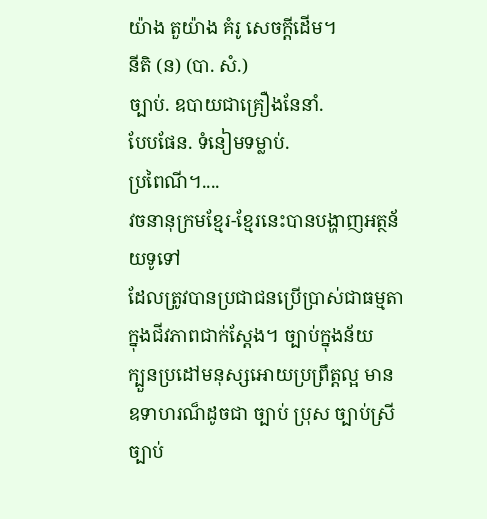យ៉ាង តួយ៉ាង គំរូ សេចក្តីដើម។
នីតិ (ន) (បា. សំ.)
ច្បាប់. ឧបាយជាគ្រឿងនែនាំ.
បែបផែន. ទំនៀមទម្លាប់.
ប្រពៃណី។....
វចនានុក្រមខ្មែរ-ខ្មែរនេះបានបង្ហាញអត្ថន័យទូទៅ
ដែលត្រូវបានប្រជាជនប្រើប្រាស់ជាធម្មតាក្នុងជីវភាពជាក់ស្តែង។ ច្បាប់ក្នុងន័យ
ក្បួនប្រដៅមនុស្សអោយប្រព្រឹត្តល្អ មានឧទាហរណ៏ដូចជា ច្បាប់ ប្រុស ច្បាប់ស្រី
ច្បាប់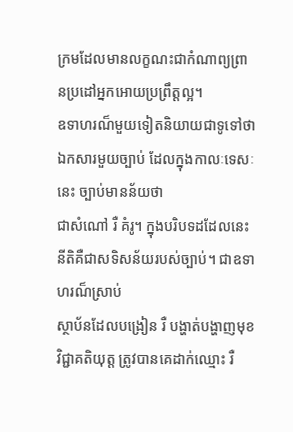ក្រមដែលមានលក្ខណះជាកំណាព្យព្រានប្រដៅអ្នកអោយប្រព្រឹត្តល្អ។
ឧទាហរណ៏មួយទៀតនិយាយជាទូទៅថា ឯកសារមួយច្បាប់ ដែលក្នុងកាលៈទេសៈនេះ ច្បាប់មានន័យថា
ជាសំណៅ រឺ គំរូ។ ក្នុងបរិបទដដែលនេះ នីតិគឺជាសទិសន័យរបស់ច្បាប់។ ជាឧទាហរណ៏ស្រាប់
ស្ថាប័នដែលបង្រៀន រឺ បង្ហាត់បង្ហាញមុខវិជ្ជាគតិយុត្ត ត្រូវបានគេដាក់ឈ្មោះ រឺ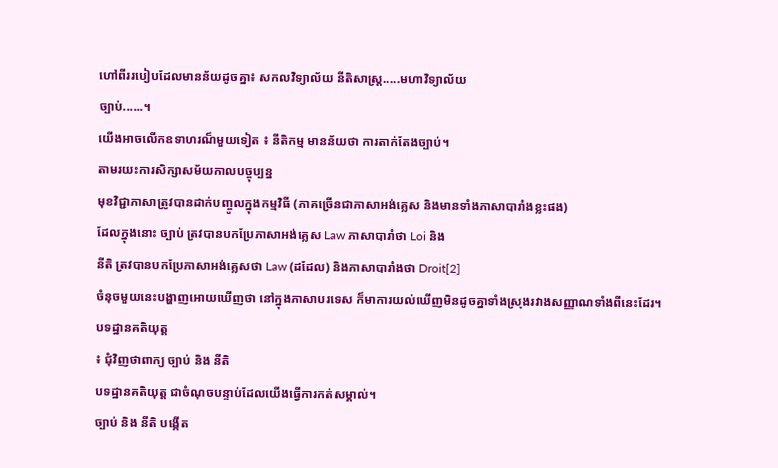ហៅពីររបៀបដែលមានន័យដូចគ្នា៖ សកលវិទ្យាល័យ នីតិសាស្រ្ត.....មហាវិទ្យាល័យ
ច្បាប់......។
យើងអាចលើកឧទាហរណ៏មួយទៀត ៖ នីតិកម្ម មានន័យថា ការតាក់តែងច្បាប់។
តាមរយះការសិក្សាសម័យកាលបច្ចុប្បន្ន
មុខវិជ្ជាភាសាត្រូវបានដាក់បញ្ចូលក្នុងកម្មវិធី (ភាគច្រើនជាភាសាអង់គ្លេស និងមានទាំងភាសាបារាំងខ្លះផង)
ដែលក្នុងនោះ ច្បាប់ ត្រវបានបកប្រែភាសាអង់គ្លេស Law ភាសាបារាំថា Loi និង
នីតិ ត្រវបានបកប្រែភាសាអង់គ្លេសថា Law (ដដែល) និងភាសាបារាំងថា Droit[2]
ចំនុចមួយនេះបង្ហាញអោយឃើញថា នៅក្នុងភាសាបរទេស ក៏មាការយល់ឃើញមិនដូចគ្នាទាំងស្រុងរវាងសញ្ញាណទាំងពីនេះដែរ។
បទដ្ឋានគតិយុត្ត
៖ ជុំវិញថាពាក្យ ច្បាប់ និង នីតិ
បទដ្ឋានគតិយុត្ត ជាចំណុចបន្ទាប់ដែលយើងធ្វើការកត់សម្គាល់។
ច្បាប់ និង នីតិ បង្កើត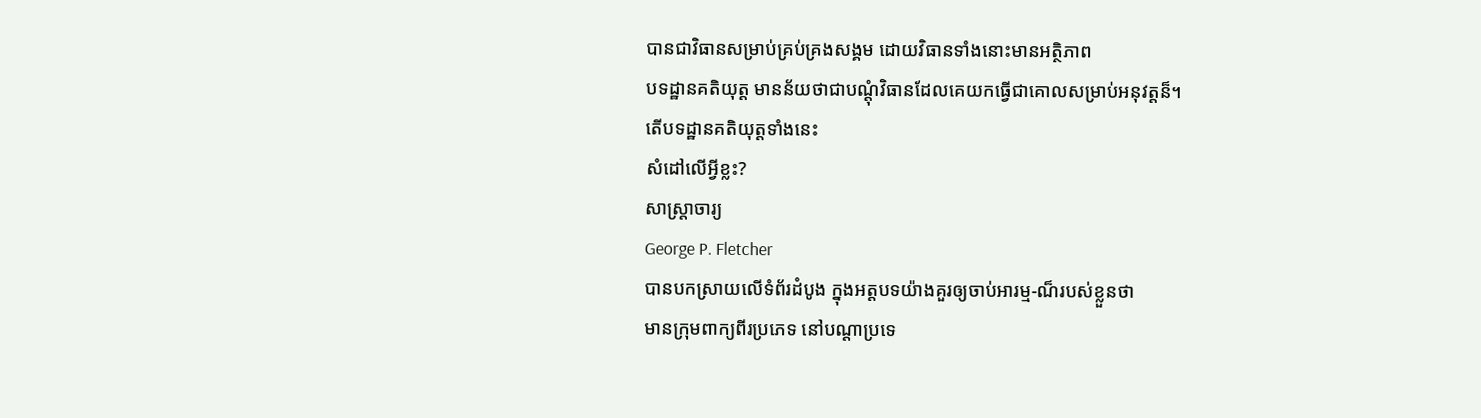បានជាវិធានសម្រាប់គ្រប់គ្រងសង្គម ដោយវិធានទាំងនោះមានអត្ថិភាព
បទដ្ឋានគតិយុត្ត មានន័យថាជាបណ្តុំវិធានដែលគេយកធ្វើជាគោលសម្រាប់អនុវត្តន៏។
តើបទដ្ឋានគតិយុត្តទាំងនេះ
សំដៅលើអ្វីខ្លះ?
សាស្រ្តាចារ្យ
George P. Fletcher
បានបកស្រាយលើទំព័រដំបូង ក្នុងអត្តបទយ៉ាងគួរឲ្យចាប់អារម្ម-ណ៏របស់ខ្លួនថា
មានក្រុមពាក្យពីរប្រភេទ នៅបណ្តាប្រទេ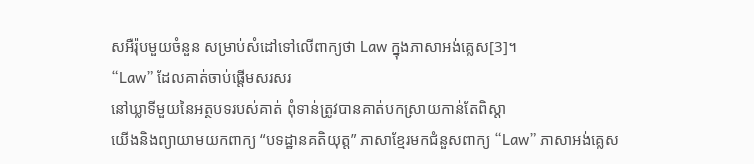សអឺរ៉ុបមួយចំនួន សម្រាប់សំដៅទៅលើពាក្យថា Law ក្នុងភាសាអង់គ្លេស[3]។
“Law” ដែលគាត់ចាប់ផ្តើមសរសរ
នៅឃ្លាទីមួយនៃអត្ថបទរបស់គាត់ ពុំទាន់ត្រូវបានគាត់បកស្រាយកាន់តែពិស្តា
យើងនិងព្យាយាមយកពាក្យ “បទដ្ឋានគតិយុត្ត” ភាសាខ្មែរមកជំនួសពាក្យ “Law” ភាសាអង់គ្លេស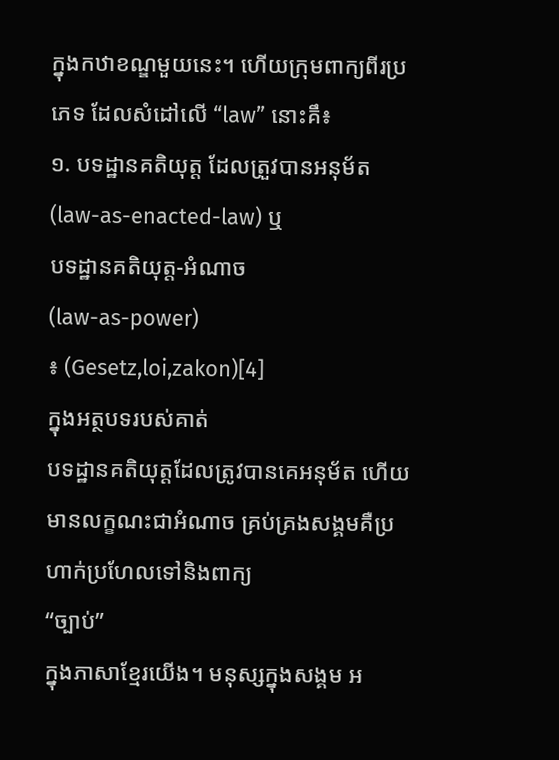ក្នុងកឋាខណ្ឌមួយនេះ។ ហើយក្រុមពាក្យពីរប្រភេទ ដែលសំដៅលើ “law” នោះគឹ៖
១. បទដ្ឋានគតិយុត្ត ដែលត្រួវបានអនុម័ត (law-as-enacted-law) ឬ
បទដ្ឋានគតិយុត្ត-អំណាច
(law-as-power)
៖ (Gesetz,loi,zakon)[4]
ក្នុងអត្ថបទរបស់គាត់
បទដ្ឋានគតិយុត្តដែលត្រូវបានគេអនុម័ត ហើយមានលក្ខណះជាអំណាច គ្រប់គ្រងសង្គមគឺប្រហាក់ប្រហែលទៅនិងពាក្យ
“ច្បាប់”
ក្នុងភាសាខ្មែរយើង។ មនុស្សក្នុងសង្គម អ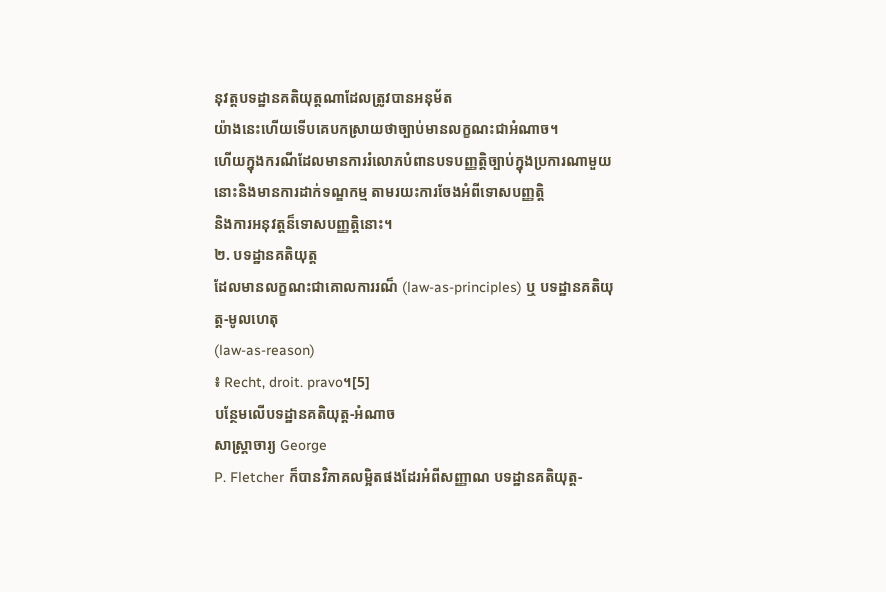នុវត្តបទដ្ឋានគតិយុត្តណាដែលត្រូវបានអនុម័ត
យ៉ាងនេះហើយទើបគេបកស្រាយថាច្បាប់មានលក្ខណះជាអំណាច។
ហើយក្នុងករណីដែលមានការរំលោភបំពានបទបញ្ញត្តិច្បាប់ក្នុងប្រការណាមួយ
នោះនិងមានការដាក់ទណ្ឌកម្ម តាមរយះការចែងអំពីទោសបញ្ញត្តិ
និងការអនុវត្តន៏ទោសបញ្ញត្តិនោះ។
២. បទដ្ឋានគតិយុត្ត
ដែលមានលក្ខណះជាគោលការរណ៏ (law-as-principles) ឬ បទដ្ឋានគតិយុត្ត-មូលហេតុ
(law-as-reason)
៖ Recht, droit. pravo។[5]
បន្ថែមលើបទដ្ឋានគតិយុត្ត-អំណាច
សាស្រ្តាចារ្យ George
P. Fletcher ក៏បានវិភាគលម្អិតផងដែរអំពីសញ្ញាណ បទដ្ឋានគតិយុត្ត-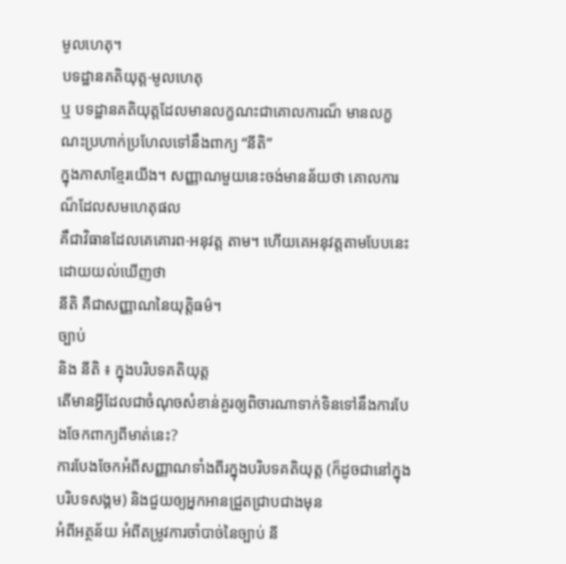មូលហេតុ។
បទដ្ឋានគតិយុត្ត-មូលហេតុ
ឬ បទដ្ឋានគតិយុត្តដែលមានលក្ខណះជាគោលការណ៏ មានលក្ខណះប្រហាក់ប្រហែលទៅនឹងពាក្យ “នីតិ”
ក្នុងភាសាខ្មែរយើង។ សញ្ញាណមួយនេះចង់មានន័យថា គោលការណ៏ដែលសមហេតុផល
គឹជាវិធានដែលគេគោរព-អនុវត្ត តាម។ ហើយគេអនុវត្តតាមបែបនេះ ដោយយល់ឃើញថា
នីតិ គឺជាសញ្ញាណនៃយុត្តិធម៌។
ច្បាប់
និង នីតិ ៖ ក្នុងបរិបទគតិយុត្ត
តើមានអ្វីដែលជាចំណុចសំខាន់គួរឲ្យពិចារណាទាក់ទិនទៅនឹងការបែងចែកពាក្យពីមាត់នេះ?
ការបែងចែកអំពីសញ្ញាណទាំងពីរក្នុងបរិបទគតិយុត្ត (ក៏ដូចជានៅក្នុងបរិបទសង្គម) និងជួយឲ្យអ្នកអានជ្រួតជ្រាបជាងមុន
អំពីអត្ថន័យ អំពីតម្រូវការចាំបាច់នៃច្បាប់ នី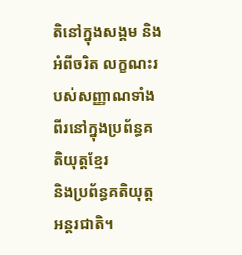តិនៅក្នុងសង្គម និងអំពីចរិត លក្ខណះរបស់សញ្ញាណទាំងពីរនៅក្នុងប្រព័ន្ធគតិយុត្តខ្មែរ
និងប្រព័ន្ធគតិយុត្តអន្តរជាតិ។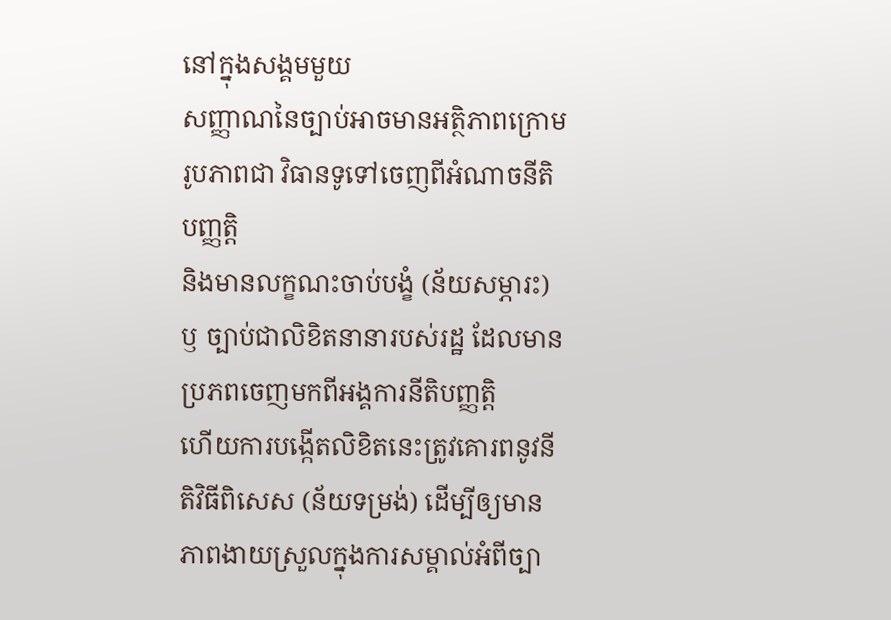នៅក្នុងសង្គមមួយ
សញ្ញាណនៃច្បាប់អាចមានអត្ថិភាពក្រោមរូបភាពជា វិធានទូទៅចេញពីអំណាចនីតិបញ្ញត្តិ
និងមានលក្ខណះចាប់បង្ខំ (ន័យសម្ភារះ)
ឫ ច្បាប់ជាលិខិតនានារបស់រដ្ឋ ដែលមានប្រភពចេញមកពីអង្គការនីតិបញ្ញត្តិ
ហើយការបង្កើតលិខិតនេះត្រូវគោរពនូវនីតិវិធីពិសេស (ន័យទម្រង់) ដើម្បីឲ្យមានភាពងាយស្រួលក្នុងការសម្គាល់អំពីច្បា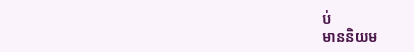ប់
មាននិយម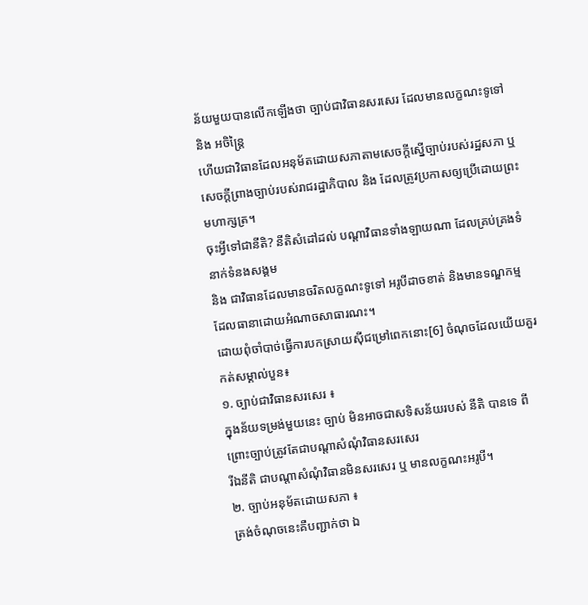ន័យមួយបានលើកឡើងថា ច្បាប់ជាវិធានសរសេរ ដែលមានលក្ខណះទូទៅ និង អចិន្រ្តៃ
ហើយជាវិធានដែលអនុម័តដោយសភាតាមសេចក្តីស្នើច្បាប់របស់រដ្ឋសភា ឬ
សេចក្តីព្រាងច្បាប់របស់រាជរដ្ឋាភិបាល និង ដែលត្រូវប្រកាសឲ្យប្រើដោយព្រះមហាក្សត្រ។
ចុះអ្វីទៅជានីតិ? នីតិសំដៅដល់ បណ្តាវិធានទាំងឡាយណា ដែលគ្រប់គ្រងទំនាក់ទំនងសង្គម
និង ជាវិធានដែលមានចរិតលក្ខណះទូទៅ អរូបីដាចខាត់ និងមានទណ្ឌកម្មដែលធានាដោយអំណាចសាធារណះ។
ដោយពុំចាំបាច់ធ្វើការបកស្រាយស៊ីជម្រៅពេកនោះ[6] ចំណុចដែលយើយគួរកត់សម្គាល់បួន៖
១. ច្បាប់ជាវិធានសរសេរ ៖
ក្នុងន័យទម្រង់មួយនេះ ច្បាប់ មិនអាចជាសទិសន័យរបស់ នីតិ បានទេ ពីព្រោះច្បាប់ត្រូវតែជាបណ្តាសំណុំវិធានសរសេរ
រីឯនីតិ ជាបណ្តាសំណុំវិធានមិនសរសេរ ឬ មានលក្ខណះអរូបី។
២. ច្បាប់អនុម័តដោយសភា ៖
ត្រង់ចំណុចនេះគឺបញ្ជាក់ថា ឯ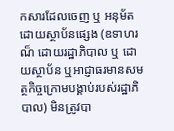កសារដែលចេញ ឬ អនុម័តដោយស្ថាប័នផ្សេង (ឧទាហរណ៏ ដោយរដ្ឋាភិបាល ឬ ដោយស្ថាប័ន ឬអាជ្ញាធរមានសមត្ថកិច្ចក្រោមបង្គាប់របស់រដ្ឋាភិបាល) មិនត្រូវបា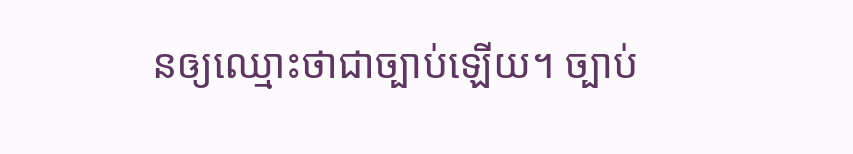នឲ្យឈ្មោះថាជាច្បាប់ឡើយ។ ច្បាប់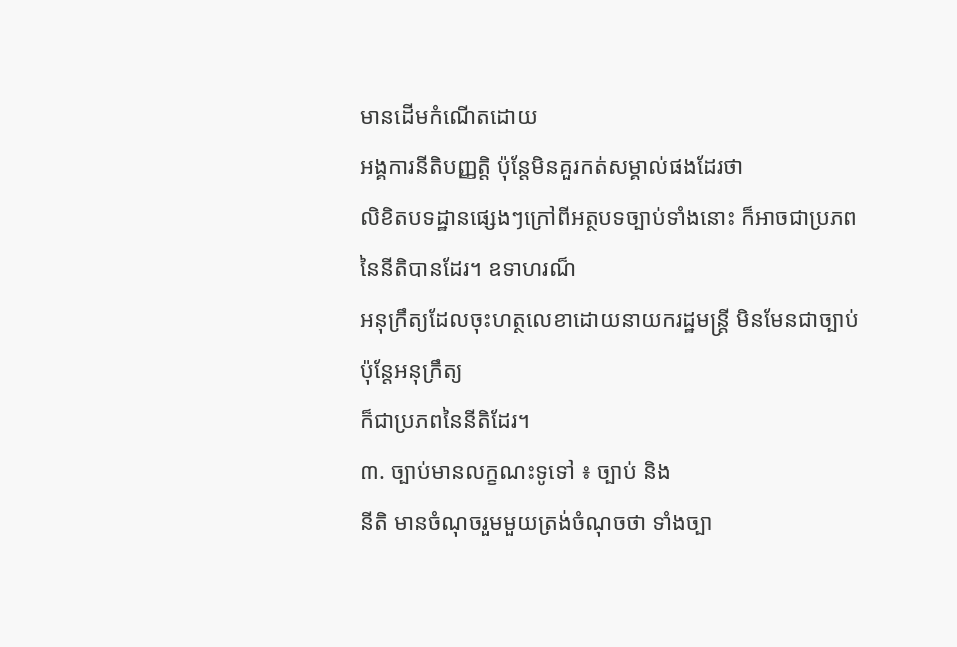មានដើមកំណើតដោយ
អង្គការនីតិបញ្ញត្តិ ប៉ុន្តែមិនគួរកត់សម្គាល់ផងដែរថា
លិខិតបទដ្ឋានផ្សេងៗក្រៅពីអត្ថបទច្បាប់ទាំងនោះ ក៏អាចជាប្រភពនៃនីតិបានដែរ។ ឧទាហរណ៏
អនុក្រឹត្យដែលចុះហត្ថលេខាដោយនាយករដ្ឋមន្រ្តី មិនមែនជាច្បាប់ ប៉ុន្តែអនុក្រឹត្យ
ក៏ជាប្រភពនៃនីតិដែរ។
៣. ច្បាប់មានលក្ខណះទូទៅ ៖ ច្បាប់ និង
នីតិ មានចំណុចរួមមួយត្រង់ចំណុចថា ទាំងច្បា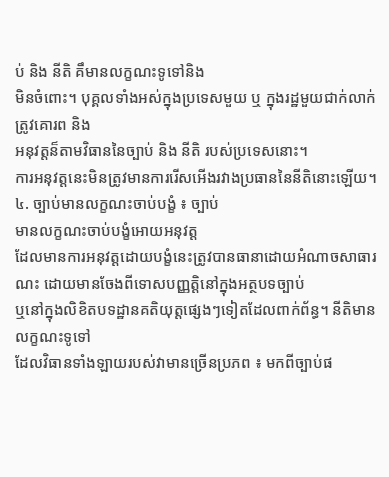ប់ និង នីតិ គឹមានលក្ខណះទូទៅនិង
មិនចំពោះ។ បុគ្គលទាំងអស់ក្នុងប្រទេសមួយ ឬ ក្នុងរដ្ឋមួយជាក់លាក់ត្រូវគោរព និង
អនុវត្តន៏តាមវិធាននៃច្បាប់ និង នីតិ របស់ប្រទេសនោះ។
ការអនុវត្តនេះមិនត្រូវមានការរើសអើងរវាងប្រធាននៃនីតិនោះឡើយ។
៤. ច្បាប់មានលក្ខណះចាប់បង្ខំ ៖ ច្បាប់
មានលក្ខណះចាប់បង្ខំអោយអនុវត្ត
ដែលមានការអនុវត្តដោយបង្ខំនេះត្រូវបានធានាដោយអំណាចសាធារណះ ដោយមានចែងពីទោសបញ្ញត្តិនៅក្នុងអត្ថបទច្បាប់
ឬនៅក្នុងលិខិតបទដ្ឋានគតិយុត្តផ្សេងៗទៀតដែលពាក់ព័ន្ធ។ នីតិមានលក្ខណះទូទៅ
ដែលវិធានទាំងឡាយរបស់វាមានច្រើនប្រភព ៖ មកពីច្បាប់ផ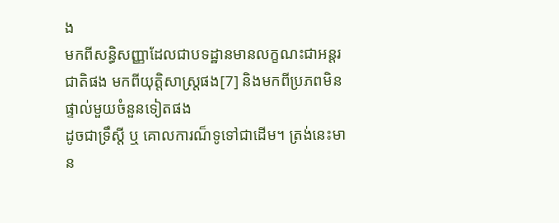ង
មកពីសន្ធិសញ្ញាដែលជាបទដ្ឋានមានលក្ខណះជាអន្តរជាតិផង មកពីយុត្តិសាស្រ្តផង[7] និងមកពីប្រភពមិនផ្ទាល់មួយចំនួនទៀតផង
ដូចជាទ្រឹស្តី ឬ គោលការណ៏ទូទៅជាដើម។ ត្រង់នេះមាន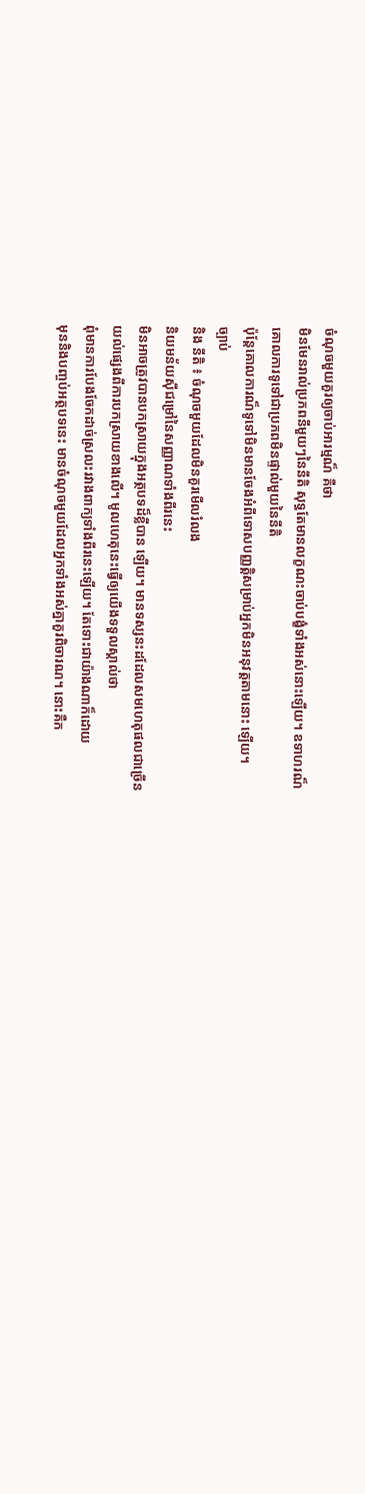ចំណុចមួយគួរឲ្យចាប់អារម្មណ៏ គឺថា
មិនមែនរាល់ប្រភពនីមួយៗនៃនីតិ សុទ្ធតែមានលក្ខណះចាប់បង្ខំទាំងអស់នោះឡើយ។ ឧទាហរណ៏
គោលការទូទៅជាប្រភពមិនផ្ទាល់មួយនៃនីតិ
ប៉ុន្តែគោលការណ៏ទូទៅមិនមានចែងអំពីទោសបញ្ញត្តិសម្រាប់អ្នកមិនអនុវត្តតាមនោះ ឡើយ។
ច្បាប់
និង នីតិ ៖ ចំណុចមួយដែលមិនគួរមើលរំលង
និយមន័យស៊ីជម្រៅនៃសញ្ញាណទាំងពីរនេះ
មិនអាចត្រូវបានបកស្រាយក្នុងអត្ថបទដ៏ខ្លីបាន ឡើយ។ មានទស្សនះដដែលសមហេតុផលជាច្រើន
យល់ផ្សេងពីការបកស្រាយខាងលើ។ មូលហេតុនេះធ្វើឲ្យយើងទទួលស្គាល់ថា
ពុំមានការបែងចែកដាច់ស្រលះរវាងពាក្យទាំងពីរនេះឡើយ។ តែទោះជាយ៉ាងណាក៏ដោយ
មុននិងបញ្ចប់អត្ថបទនេះ មានចំណុចមួយដែលអ្នកទាំងអស់គ្នាគួរពិចារណ។ នោះគឺក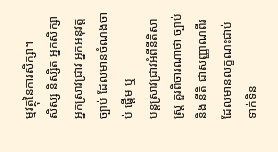ម្មវត្ថុនៃការសិក្សា។
សិស្ស និស្សិត អ្នកសិក្សា អ្នកស្រាវជ្រាវ អ្នកអនុវត្តច្បាប់ ដែលមានចំណងចាប់ ផ្តើម ឬ
បន្តស្រាវជ្រាវអំពីនីតិសាស្រ្ត គួរពិចារណាថា ច្បាប់ និង នីតិ ជាសញ្ញាណពីរ
ដែលមានលក្ខណះជាប់ទាក់ទិន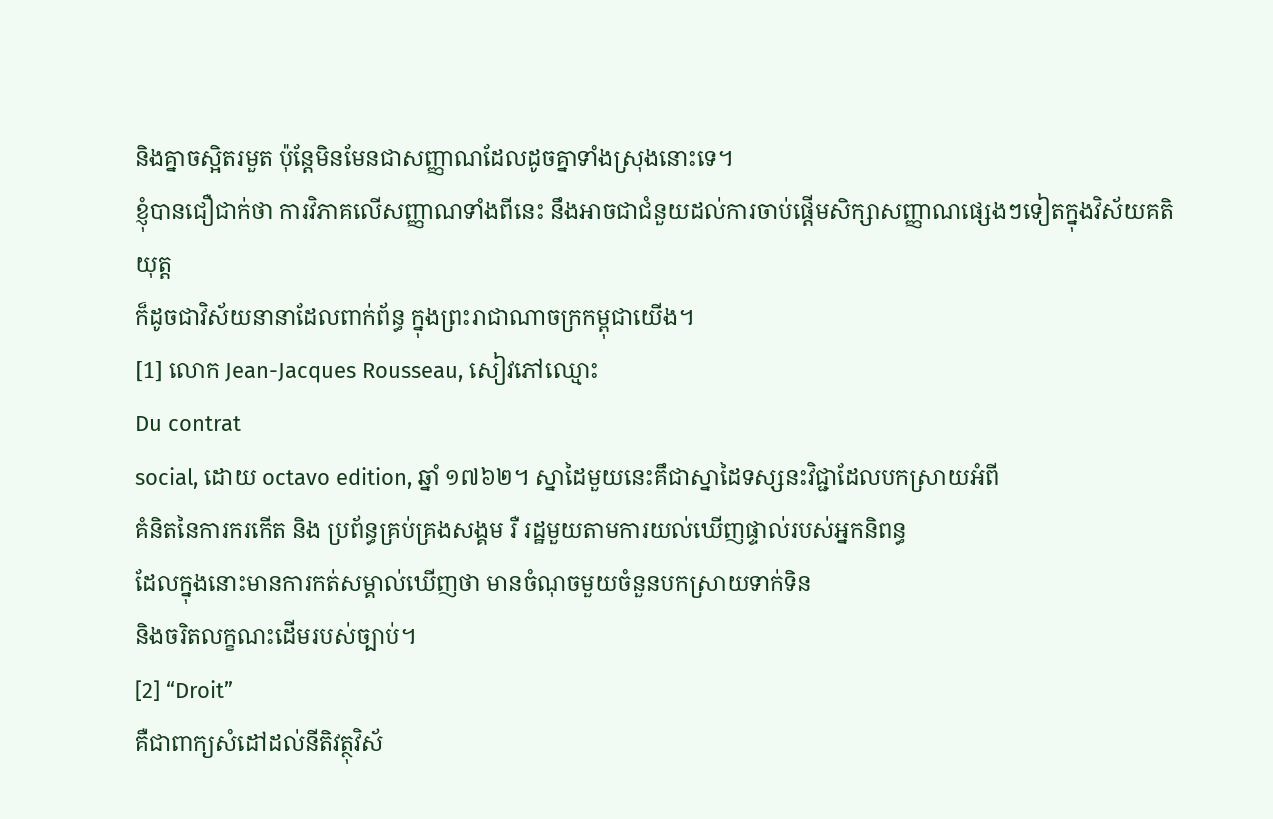និងគ្នាចស្អិតរមួត ប៉ុន្តែមិនមែនជាសញ្ញាណដែលដូចគ្នាទាំងស្រុងនោះទេ។
ខ្ញុំបានជឿជាក់ថា ការវិភាគលើសញ្ញាណទាំងពីនេះ នឹងអាចជាជំនួយដល់ការចាប់ផ្តើមសិក្សាសញ្ញាណផ្សេងៗទៀតក្នុងវិស័យគតិយុត្ត
ក៏ដូចជាវិស័យនានាដែលពាក់ព័ន្ធ ក្នុងព្រះរាជាណាចក្រកម្ពុជាយើង។
[1] លោក Jean-Jacques Rousseau, សៀវភៅឈ្មោះ
Du contrat
social, ដោយ octavo edition, ឆ្នាំ ១៧៦២។ ស្នាដៃមួយនេះគឹជាស្នាដៃទស្សនះវិជ្ជាដែលបកស្រាយអំពី
គំនិតនៃការករកើត និង ប្រព័ន្ធគ្រប់គ្រងសង្គម រឺ រដ្ឋមួយតាមការយល់ឃើញផ្ទាល់របស់អ្នកនិពន្ធ
ដែលក្នុងនោះមានការកត់សម្គាល់ឃើញថា មានចំណុចមួយចំនួនបកស្រាយទាក់ទិន
និងចរិតលក្ខណះដើមរបស់ច្បាប់។
[2] “Droit”
គឺជាពាក្យសំដៅដល់នីតិវត្ថុវិស័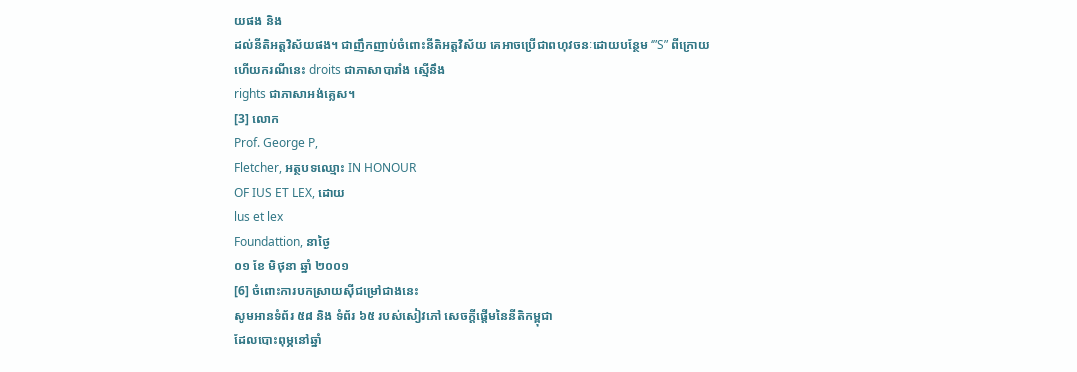យផង និង
ដល់នីតិអត្តវិស័យផង។ ជាញឹកញាប់ចំពោះនីតិអត្តវិស័យ គេអាចប្រើជាពហុវចនៈដោយបន្ថែម ‘”S” ពីក្រោយ
ហើយករណីនេះ droits ជាភាសាបារាំង ស្មើនឹង
rights ជាភាសាអង់គ្លេស។
[3] លោក
Prof. George P,
Fletcher, អត្ថបទឈ្មោះ IN HONOUR
OF IUS ET LEX, ដោយ
lus et lex
Foundattion, នាថ្ងៃ
០១ ខែ មិថុនា ឆ្នាំ ២០០១
[6] ចំពោះការបកស្រាយស៊ីជម្រៅជាងនេះ
សូមអានទំព័រ ៥៨ និង ទំព័រ ៦៥ របស់សៀវភៅ សេចក្តីផ្តើមនៃនីតិកម្ពុជា
ដែលបោះពុម្ភនៅឆ្នាំ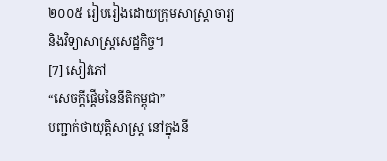២០០៥ រៀបរៀងដោយក្រុមសាស្រ្តាចារ្យ
និងវិទ្យាសាស្រ្តសេដ្ឋកិច្ច។
[7] សៀវភៅ
“សេចក្តីផ្តើមនៃនីតិកម្ពុជា”
បញ្ជាក់ថាយុត្តិសាស្រ្ត នៅក្នុងនី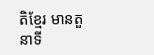តិខ្មែរ មានតួនាទី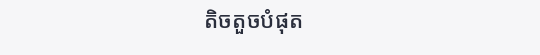តិចតួចបំផុត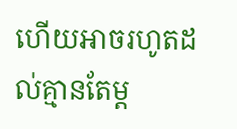ហើយអាចរហូតដល់គ្មានតែម្ត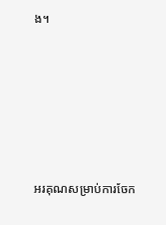ង។






អរគុណសម្រាប់ការចែក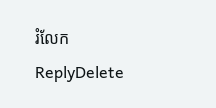រំលែក
ReplyDelete